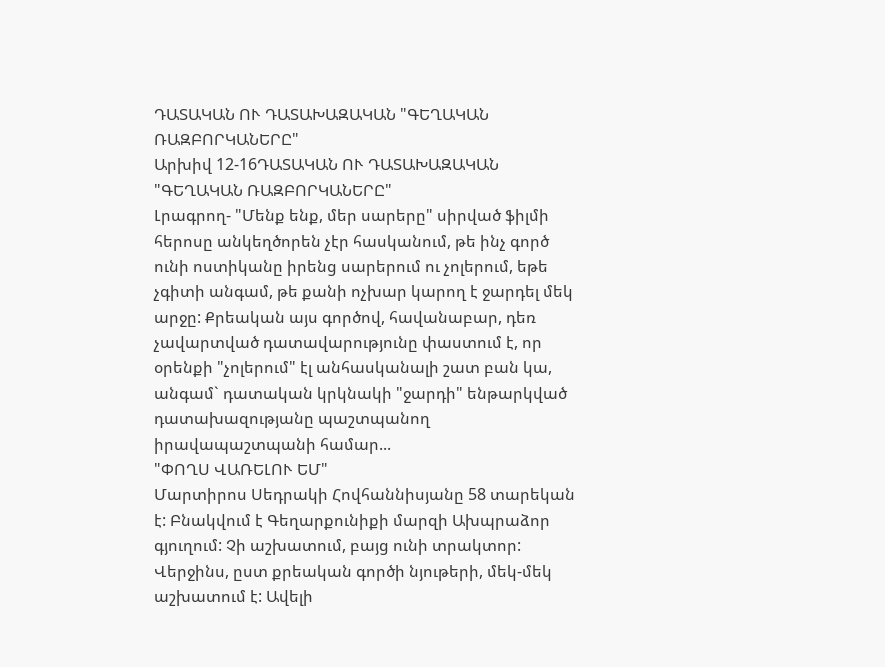ԴԱՏԱԿԱՆ ՈՒ ԴԱՏԱԽԱԶԱԿԱՆ "ԳԵՂԱԿԱՆ ՌԱԶԲՈՐԿԱՆԵՐԸ"
Արխիվ 12-16ԴԱՏԱԿԱՆ ՈՒ ԴԱՏԱԽԱԶԱԿԱՆ "ԳԵՂԱԿԱՆ ՌԱԶԲՈՐԿԱՆԵՐԸ"
Լրագրող- "Մենք ենք, մեր սարերը" սիրված ֆիլմի հերոսը անկեղծորեն չէր հասկանում, թե ինչ գործ ունի ոստիկանը իրենց սարերում ու չոլերում, եթե չգիտի անգամ, թե քանի ոչխար կարող է ջարդել մեկ արջը: Քրեական այս գործով, հավանաբար, դեռ չավարտված դատավարությունը փաստում է, որ օրենքի "չոլերում" էլ անհասկանալի շատ բան կա, անգամ` դատական կրկնակի "ջարդի" ենթարկված դատախազությանը պաշտպանող իրավապաշտպանի համար...
"ՓՈՂՍ ՎԱՌԵԼՈՒ ԵՄ"
Մարտիրոս Սեդրակի Հովհաննիսյանը 58 տարեկան է: Բնակվում է Գեղարքունիքի մարզի Ախպրաձոր գյուղում: Չի աշխատում, բայց ունի տրակտոր: Վերջինս, ըստ քրեական գործի նյութերի, մեկ-մեկ աշխատում է: Ավելի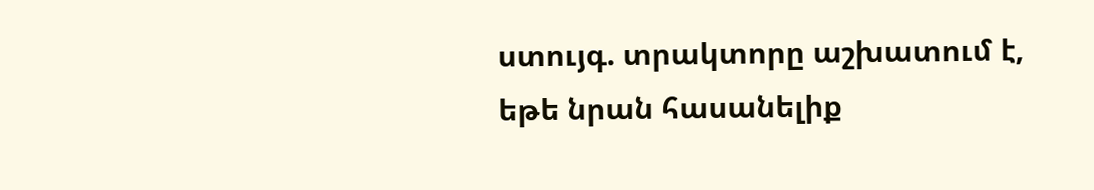ստույգ. տրակտորը աշխատում է, եթե նրան հասանելիք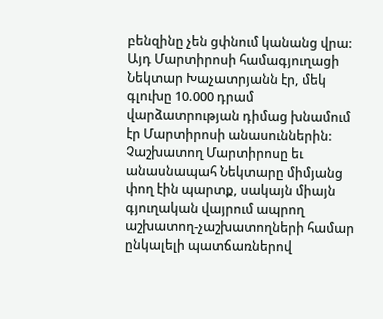բենզինը չեն ցփնում կանանց վրա: Այդ Մարտիրոսի համագյուղացի Նեկտար Խաչատրյանն էր, մեկ գլուխը 10.000 դրամ վարձատրության դիմաց խնամում էր Մարտիրոսի անասուններին: Չաշխատող Մարտիրոսը եւ անասնապահ Նեկտարը միմյանց փող էին պարտք, սակայն միայն գյուղական վայրում ապրող աշխատող-չաշխատողների համար ընկալելի պատճառներով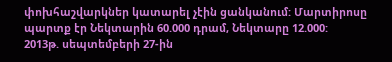փոխհաշվարկներ կատարել չէին ցանկանում: Մարտիրոսը պարտք էր Նեկտարին 60.000 դրամ, Նեկտարը 12.000:
2013թ. սեպտեմբերի 27-ին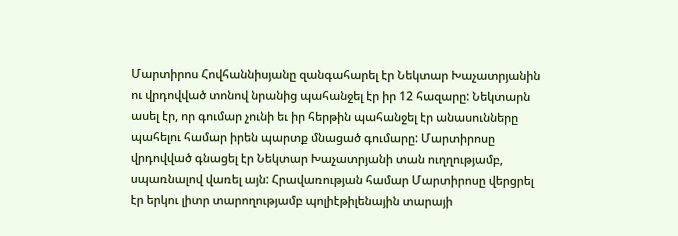Մարտիրոս Հովհաննիսյանը զանգահարել էր Նեկտար Խաչատրյանին ու վրդովված տոնով նրանից պահանջել էր իր 12 հազարը: Նեկտարն ասել էր, որ գումար չունի եւ իր հերթին պահանջել էր անասունները պահելու համար իրեն պարտք մնացած գումարը: Մարտիրոսը վրդովված գնացել էր Նեկտար Խաչատրյանի տան ուղղությամբ, սպառնալով վառել այն: Հրավառության համար Մարտիրոսը վերցրել էր երկու լիտր տարողությամբ պոլիէթիլենային տարայի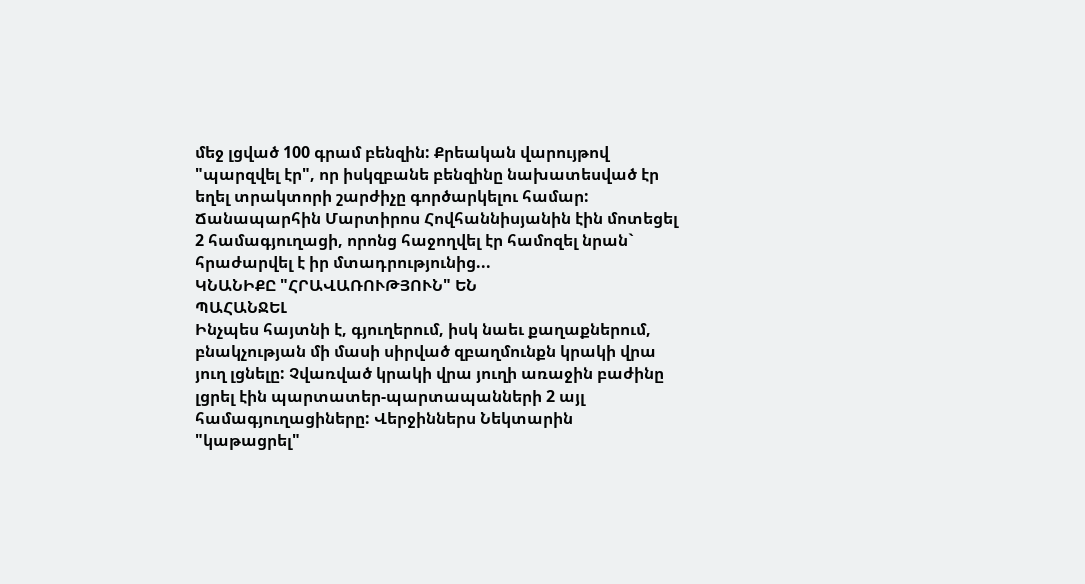մեջ լցված 100 գրամ բենզին: Քրեական վարույթով "պարզվել էր", որ իսկզբանե բենզինը նախատեսված էր եղել տրակտորի շարժիչը գործարկելու համար: Ճանապարհին Մարտիրոս Հովհաննիսյանին էին մոտեցել 2 համագյուղացի, որոնց հաջողվել էր համոզել նրան` հրաժարվել է իր մտադրությունից...
ԿՆԱՆԻՔԸ "ՀՐԱՎԱՌՈՒԹՅՈՒՆ" ԵՆ
ՊԱՀԱՆՋԵԼ
Ինչպես հայտնի է, գյուղերում, իսկ նաեւ քաղաքներում, բնակչության մի մասի սիրված զբաղմունքն կրակի վրա յուղ լցնելը: Չվառված կրակի վրա յուղի առաջին բաժինը լցրել էին պարտատեր-պարտապանների 2 այլ համագյուղացիները: Վերջիններս Նեկտարին "կաթացրել"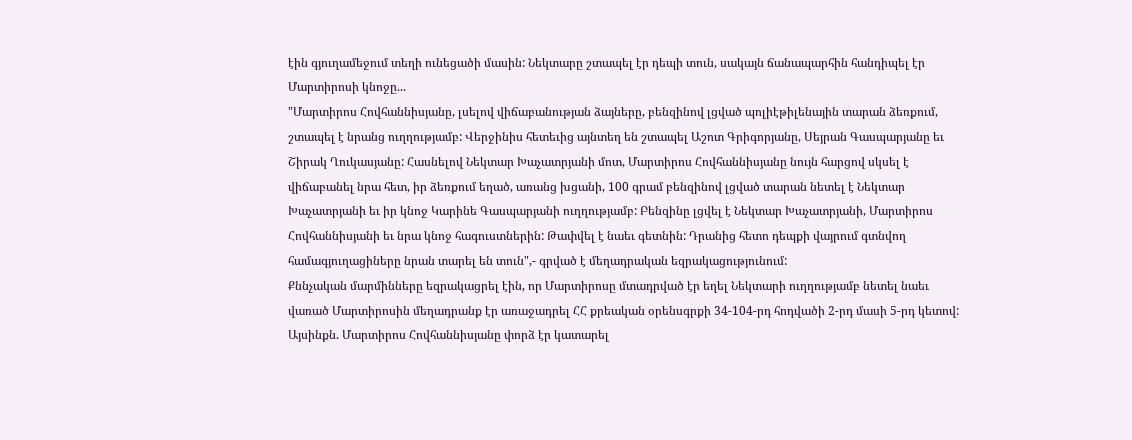էին գյուղամեջում տեղի ունեցածի մասին: Նեկտարը շտապել էր դեպի տուն, սակայն ճանապարհին հանդիպել էր Մարտիրոսի կնոջը...
"Մարտիրոս Հովհաննիսյանը, լսելով վիճաբանության ձայները, բենզինով լցված պոլիէթիլենային տարան ձեռքում, շտապել է նրանց ուղղությամբ: Վերջինիս հետեւից այնտեղ են շտապել Աշոտ Գրիգորյանը, Սեյրան Գասպարյանը եւ Շիրակ Ղուկասյանը: Հասնելով Նեկտար Խաչատրյանի մոտ, Մարտիրոս Հովհաննիսյանը նույն հարցով սկսել է վիճաբանել նրա հետ, իր ձեռքում եղած, առանց խցանի, 100 գրամ բենզինով լցված տարան նետել է Նեկտար Խաչատրյանի եւ իր կնոջ Կարինե Գասպարյանի ուղղությամբ: Բենզինը լցվել է Նեկտար Խաչատրյանի, Մարտիրոս Հովհաննիսյանի եւ նրա կնոջ հագուստներին: Թափվել է նաեւ գետնին: Դրանից հետո դեպքի վայրում գտնվող համագյուղացիները նրան տարել են տուն",- գրված է մեղադրական եզրակացությունում:
Քննչական մարմինները եզրակացրել էին, որ Մարտիրոսը մտադրված էր եղել Նեկտարի ուղղությամբ նետել նաեւ վառած Մարտիրոսին մեղադրանք էր առաջադրել ՀՀ քրեական օրենսգրքի 34-104-րդ հոդվածի 2-րդ մասի 5-րդ կետով: Այսինքն. Մարտիրոս Հովհաննիսյանը փորձ էր կատարել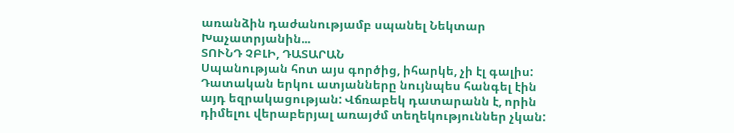առանձին դաժանությամբ սպանել Նեկտար Խաչատրյանին...
ՏՈՒՆԴ ՉԲԼԻ, ԴԱՏԱՐԱՆ
Սպանության հոտ այս գործից, իհարկե, չի էլ գալիս: Դատական երկու ատյանները նույնպես հանգել էին այդ եզրակացության: Վճռաբեկ դատարանն է, որին դիմելու վերաբերյալ առայժմ տեղեկություններ չկան: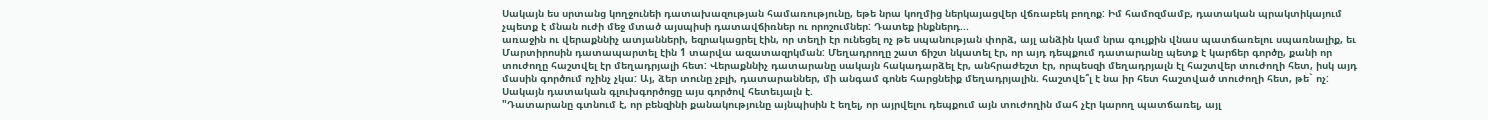Սակայն ես սրտանց կողջունեի դատախազության համառությունը, եթե նրա կողմից ներկայացվեր վճռաբեկ բողոք: Իմ համոզմամբ, դատական պրակտիկայում չպետք է մնան ուժի մեջ մտած այսպիսի դատավճիռներ ու որոշումներ: Դատեք ինքներդ...
առաջին ու վերաքննիչ ատյանների, եզրակացրել էին, որ տեղի էր ունեցել ոչ թե սպանության փորձ, այլ անձին կամ նրա գույքին վնաս պատճառելու սպառնալիք, եւ Մարտիրոսին դատապարտել էին 1 տարվա ազատազրկման: Մեղադրողը շատ ճիշտ նկատել էր, որ այդ դեպքում դատարանը պետք է կարճեր գործը, քանի որ տուժողը հաշտվել էր մեղադրյալի հետ: Վերաքննիչ դատարանը սակայն հակադարձել էր, անհրաժեշտ էր, որպեսզի մեղադրյալն էլ հաշտվեր տուժողի հետ, իսկ այդ մասին գործում ոչինչ չկա: Այ, ձեր տունը չբլի, դատարաններ, մի անգամ գոնե հարցնեիք մեղադրյալին. հաշտվե՞լ է նա իր հետ հաշտված տուժողի հետ, թե` ոչ:
Սակայն դատական գլուխգործոցը այս գործով հետեւյալն է.
"Դատարանը գտնում է, որ բենզինի քանակությունը այնպիսին է եղել, որ այրվելու դեպքում այն տուժողին մահ չէր կարող պատճառել, այլ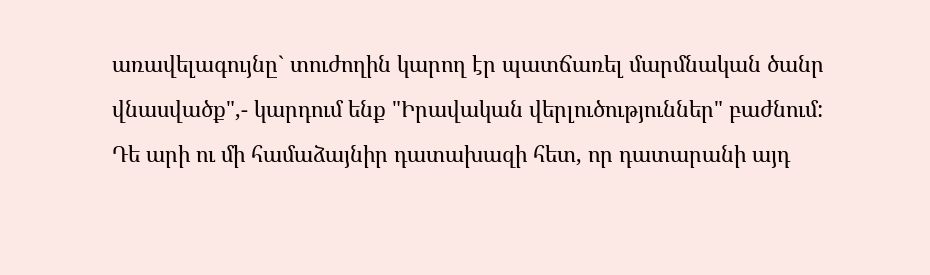առավելագույնը` տուժողին կարող էր պատճառել մարմնական ծանր վնասվածք",- կարդում ենք "Իրավական վերլուծություններ" բաժնում:
Դե արի ու մի համաձայնիր դատախազի հետ, որ դատարանի այդ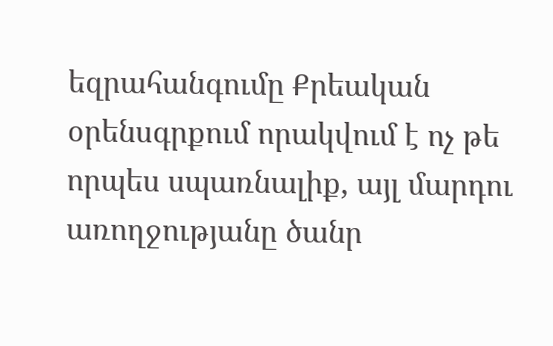եզրահանգումը Քրեական օրենսգրքում որակվում է ոչ թե որպես սպառնալիք, այլ մարդու առողջությանը ծանր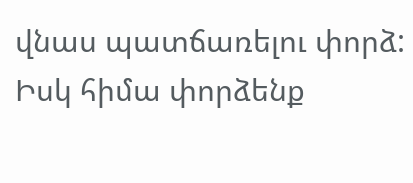վնաս պատճառելու փորձ:
Իսկ հիմա փորձենք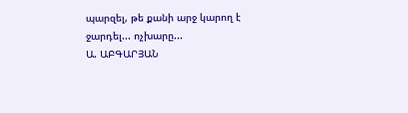պարզել, թե քանի արջ կարող է ջարդել... ոչխարը...
Ա. ԱԲԳԱՐՅԱՆ